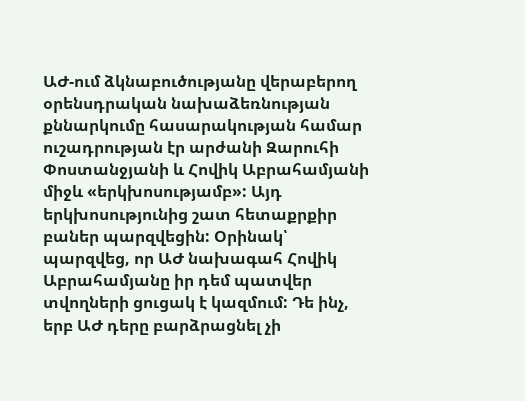ԱԺ-ում ձկնաբուծությանը վերաբերող օրենսդրական նախաձեռնության քննարկումը հասարակության համար ուշադրության էր արժանի Զարուհի Փոստանջյանի և Հովիկ Աբրահամյանի միջև «երկխոսությամբ»: Այդ երկխոսությունից շատ հետաքրքիր բաներ պարզվեցին: Օրինակ՝ պարզվեց, որ ԱԺ նախագահ Հովիկ Աբրահամյանը իր դեմ պատվեր տվողների ցուցակ է կազմում: Դե ինչ, երբ ԱԺ դերը բարձրացնել չի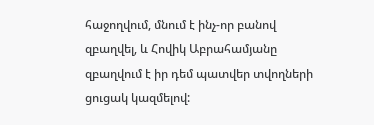հաջողվում, մնում է ինչ-որ բանով զբաղվել, և Հովիկ Աբրահամյանը զբաղվում է իր դեմ պատվեր տվողների ցուցակ կազմելով: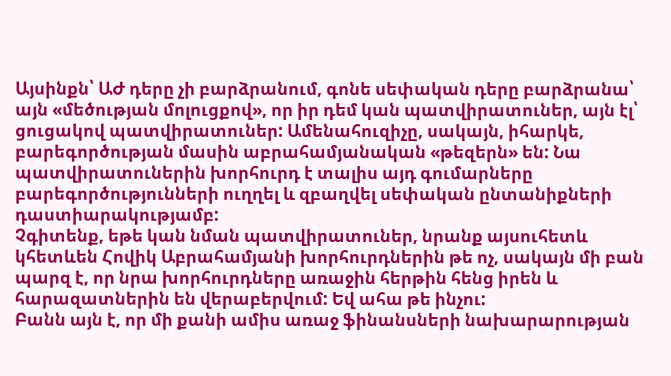Այսինքն՝ ԱԺ դերը չի բարձրանում, գոնե սեփական դերը բարձրանա՝ այն «մեծության մոլուցքով», որ իր դեմ կան պատվիրատուներ, այն էլ՝ ցուցակով պատվիրատուներ: Ամենահուզիչը, սակայն, իհարկե, բարեգործության մասին աբրահամյանական «թեզերն» են: Նա պատվիրատուներին խորհուրդ է տալիս այդ գումարները բարեգործությունների ուղղել և զբաղվել սեփական ընտանիքների դաստիարակությամբ:
Չգիտենք, եթե կան նման պատվիրատուներ, նրանք այսուհետև կհետևեն Հովիկ Աբրահամյանի խորհուրդներին թե ոչ, սակայն մի բան պարզ է, որ նրա խորհուրդները առաջին հերթին հենց իրեն և հարազատներին են վերաբերվում: Եվ ահա թե ինչու:
Բանն այն է, որ մի քանի ամիս առաջ ֆինանսների նախարարության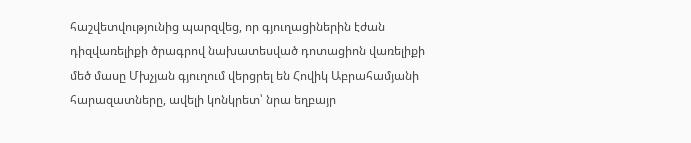հաշվետվությունից պարզվեց, որ գյուղացիներին էժան դիզվառելիքի ծրագրով նախատեսված դոտացիոն վառելիքի մեծ մասը Մխչյան գյուղում վերցրել են Հովիկ Աբրահամյանի հարազատները, ավելի կոնկրետ՝ նրա եղբայր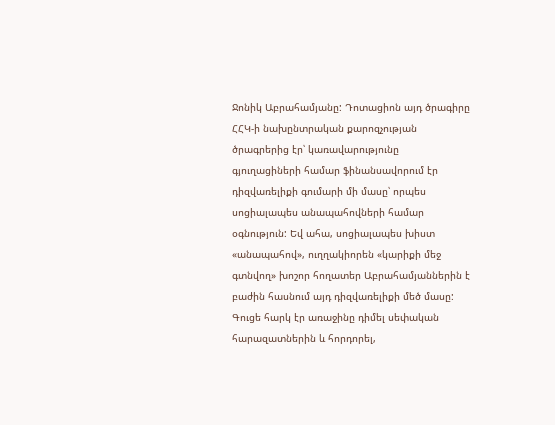Ջոնիկ Աբրահամյանը: Դոտացիոն այդ ծրագիրը ՀՀԿ-ի նախընտրական քարոզչության ծրագրերից էր՝ կառավարությունը գյուղացիների համար ֆինանսավորում էր դիզվառելիքի գումարի մի մասը՝ որպես սոցիալապես անապահովների համար օգնություն: Եվ ահա, սոցիալապես խիստ «անապահով», ուղղակիորեն «կարիքի մեջ գտնվող» խոշոր հողատեր Աբրահամյաններին է բաժին հասնում այդ դիզվառելիքի մեծ մասը: Գուցե հարկ էր առաջինը դիմել սեփական հարազատներին և հորդորել,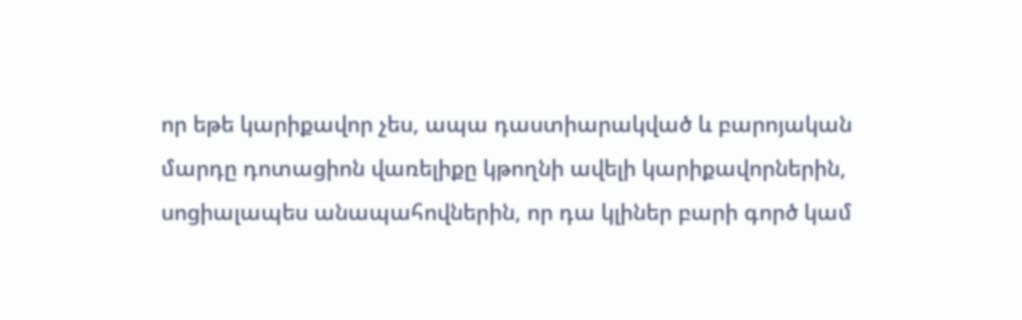որ եթե կարիքավոր չես, ապա դաստիարակված և բարոյական մարդը դոտացիոն վառելիքը կթողնի ավելի կարիքավորներին, սոցիալապես անապահովներին, որ դա կլիներ բարի գործ կամ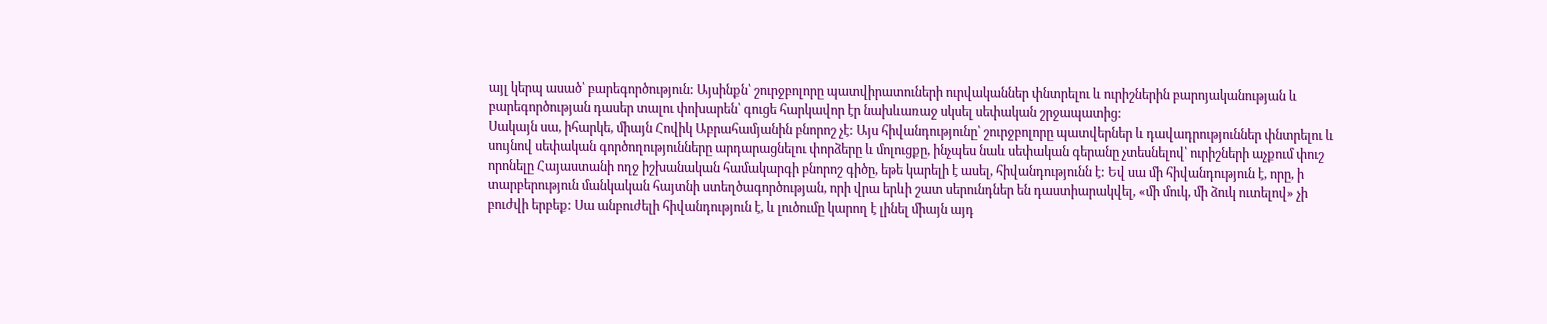այլ կերպ ասած՝ բարեգործություն: Այսինքն՝ շուրջբոլորը պատվիրատուների ուրվականներ փնտրելու և ուրիշներին բարոյականության և բարեգործության դասեր տալու փոխարեն՝ գուցե հարկավոր էր նախևառաջ սկսել սեփական շրջապատից:
Սակայն սա, իհարկե, միայն Հովիկ Աբրահամյանին բնորոշ չէ: Այս հիվանդությունը՝ շուրջբոլորը պատվերներ և դավադրություններ փնտրելու և սույնով սեփական գործողությունները արդարացնելու փորձերը և մոլուցքը, ինչպես նաև սեփական գերանը չտեսնելով՝ ուրիշների աչքում փուշ որոնելը Հայաստանի ողջ իշխանական համակարգի բնորոշ գիծը, եթե կարելի է ասել, հիվանդությունն է: Եվ սա մի հիվանդություն է, որը, ի տարբերություն մանկական հայտնի ստեղծագործության, որի վրա երևի շատ սերունդներ են դաստիարակվել, «մի մուկ, մի ձուկ ուտելով» չի բուժվի երբեք: Սա անբուժելի հիվանդություն է, և լուծումը կարող է լինել միայն այդ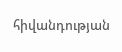հիվանդության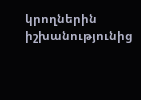կրողներին իշխանությունից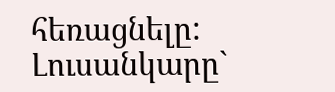հեռացնելը:
Լուսանկարը`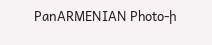PanARMENIAN Photo-ի